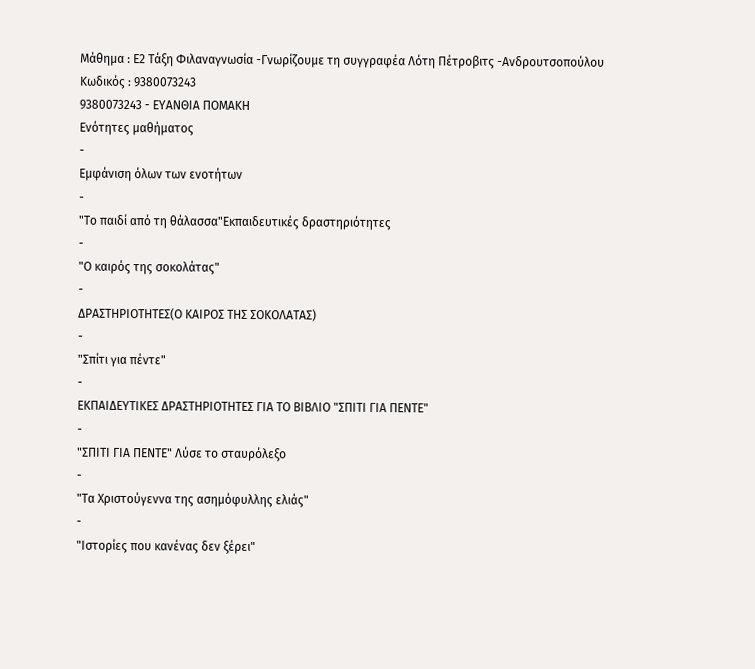Μάθημα : Ε2 Τάξη Φιλαναγνωσία -Γνωρίζουμε τη συγγραφέα Λότη Πέτροβιτς -Ανδρουτσοπούλου
Κωδικός : 9380073243
9380073243 - ΕΥΑΝΘΙΑ ΠΟΜΑΚΗ
Ενότητες μαθήματος
-
Εμφάνιση όλων των ενοτήτων
-
"Το παιδί από τη θάλασσα"Εκπαιδευτικές δραστηριότητες
-
"Ο καιρός της σοκολάτας"
-
ΔΡΑΣΤΗΡΙΟΤΗΤΕΣ(Ο ΚΑΙΡΟΣ ΤΗΣ ΣΟΚΟΛΑΤΑΣ)
-
"Σπίτι για πέντε"
-
ΕΚΠΑΙΔΕΥΤΙΚΕΣ ΔΡΑΣΤΗΡΙΟΤΗΤΕΣ ΓΙΑ ΤΟ ΒΙΒΛΙΟ "ΣΠΙΤΙ ΓΙΑ ΠΕΝΤΕ"
-
"ΣΠΙΤΙ ΓΙΑ ΠΕΝΤΕ" Λύσε το σταυρόλεξο
-
"Τα Χριστούγεννα της ασημόφυλλης ελιάς"
-
"Ιστορίες που κανένας δεν ξέρει"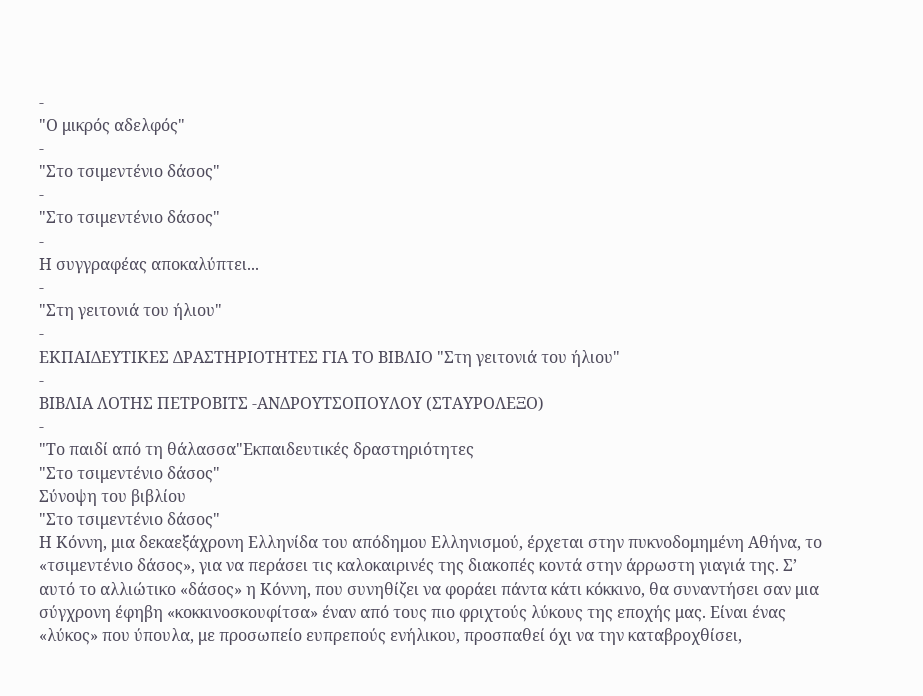-
"Ο μικρός αδελφός"
-
"Στο τσιμεντένιο δάσος"
-
"Στο τσιμεντένιο δάσος"
-
Η συγγραφέας αποκαλύπτει...
-
"Στη γειτονιά του ήλιου"
-
ΕΚΠΑΙΔΕΥΤΙΚΕΣ ΔΡΑΣΤΗΡΙΟΤΗΤΕΣ ΓΙΑ ΤΟ ΒΙΒΛΙΟ "Στη γειτονιά του ήλιου"
-
ΒΙΒΛΙΑ ΛΟΤΗΣ ΠΕΤΡΟΒΙΤΣ -ΑΝΔΡΟΥΤΣΟΠΟΥΛΟΥ (ΣΤΑΥΡΟΛΕΞΟ)
-
"Το παιδί από τη θάλασσα"Εκπαιδευτικές δραστηριότητες
"Στο τσιμεντένιο δάσος"
Σύνοψη του βιβλίου
"Στο τσιμεντένιο δάσος"
Η Κόννη, μια δεκαεξάχρονη Ελληνίδα του απόδημου Ελληνισμού, έρχεται στην πυκνοδομημένη Αθήνα, το «τσιμεντένιο δάσος», για να περάσει τις καλοκαιρινές της διακοπές κοντά στην άρρωστη γιαγιά της. Σ’ αυτό το αλλιώτικο «δάσος» η Κόννη, που συνηθίζει να φοράει πάντα κάτι κόκκινο, θα συναντήσει σαν μια σύγχρονη έφηβη «κοκκινοσκουφίτσα» έναν από τους πιο φριχτούς λύκους της εποχής μας. Είναι ένας «λύκος» που ύπουλα, με προσωπείο ευπρεπούς ενήλικου, προσπαθεί όχι να την καταβροχθίσει,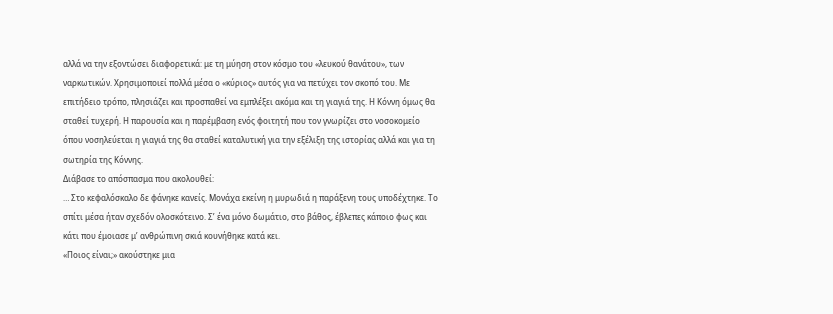αλλά να την εξοντώσει διαφορετικά: με τη μύηση στον κόσμο του «λευκού θανάτου», των ναρκωτικών. Χρησιμοποιεί πολλά μέσα ο «κύριος» αυτός για να πετύχει τον σκοπό του. Με επιτήδειο τρόπο, πλησιάζει και προσπαθεί να εμπλέξει ακόμα και τη γιαγιά της. Η Κόννη όμως θα σταθεί τυχερή. Η παρουσία και η παρέμβαση ενός φοιτητή που τον γνωρίζει στο νοσοκομείο όπου νοσηλεύεται η γιαγιά της θα σταθεί καταλυτική για την εξέλιξη της ιστορίας αλλά και για τη σωτηρία της Κόννης.
Διάβασε το απόσπασμα που ακολουθεί:
… Στο κεφαλόσκαλο δε φάνηκε κανείς. Μονάχα εκείνη η μυρωδιά η παράξενη τους υποδέχτηκε. Το σπίτι μέσα ήταν σχεδόν ολοσκότεινο. Σ’ ένα μόνο δωμάτιο, στο βάθος, έβλεπες κάποιο φως και κάτι που έμοιασε μ’ ανθρώπινη σκιά κουνήθηκε κατά κει.
«Ποιος είναι;» ακούστηκε μια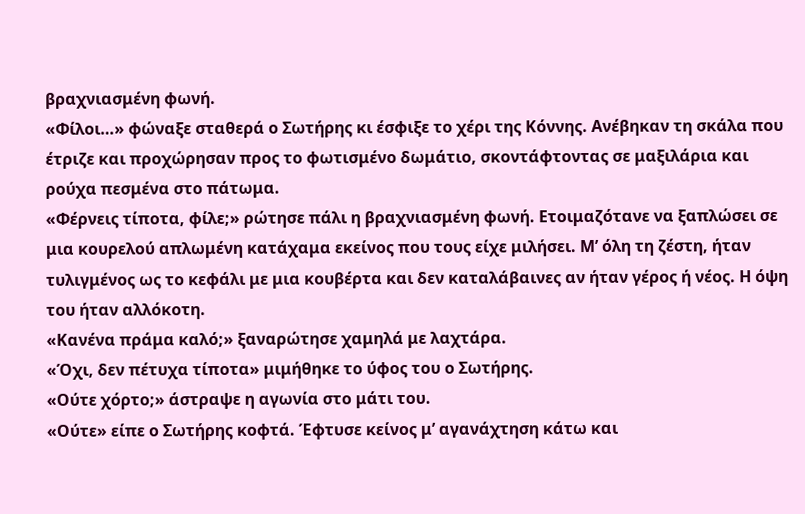βραχνιασμένη φωνή.
«Φίλοι…» φώναξε σταθερά ο Σωτήρης κι έσφιξε το χέρι της Κόννης. Ανέβηκαν τη σκάλα που έτριζε και προχώρησαν προς το φωτισμένο δωμάτιο, σκοντάφτοντας σε μαξιλάρια και ρούχα πεσμένα στο πάτωμα.
«Φέρνεις τίποτα, φίλε;» ρώτησε πάλι η βραχνιασμένη φωνή. Ετοιμαζότανε να ξαπλώσει σε μια κουρελού απλωμένη κατάχαμα εκείνος που τους είχε μιλήσει. Μ’ όλη τη ζέστη, ήταν τυλιγμένος ως το κεφάλι με μια κουβέρτα και δεν καταλάβαινες αν ήταν γέρος ή νέος. Η όψη του ήταν αλλόκοτη.
«Κανένα πράμα καλό;» ξαναρώτησε χαμηλά με λαχτάρα.
«Όχι, δεν πέτυχα τίποτα» μιμήθηκε το ύφος του ο Σωτήρης.
«Ούτε χόρτο;» άστραψε η αγωνία στο μάτι του.
«Ούτε» είπε ο Σωτήρης κοφτά. Έφτυσε κείνος μ’ αγανάχτηση κάτω και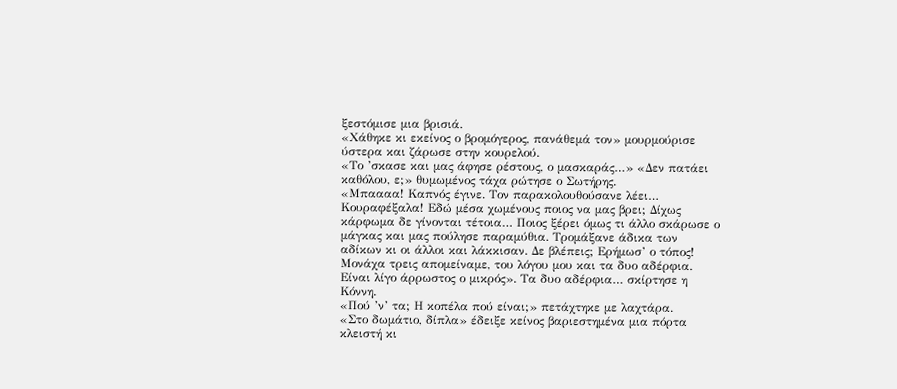ξεστόμισε μια βρισιά.
«Χάθηκε κι εκείνος ο βρομόγερος, πανάθεμά τον» μουρμούρισε ύστερα και ζάρωσε στην κουρελού.
«Το ’σκασε και μας άφησε ρέστους, ο μασκαράς…» «Δεν πατάει καθόλου, ε;» θυμωμένος τάχα ρώτησε ο Σωτήρης.
«Μπαααα! Καπνός έγινε. Τον παρακολουθούσανε λέει… Κουραφέξαλα! Εδώ μέσα χωμένους ποιος να μας βρει; Δίχως κάρφωμα δε γίνονται τέτοια… Ποιος ξέρει όμως τι άλλο σκάρωσε ο μάγκας και μας πούλησε παραμύθια. Τρομάξανε άδικα των αδίκων κι οι άλλοι και λάκκισαν. Δε βλέπεις; Ερήμωσ’ ο τόπος! Μονάχα τρεις απομείναμε, του λόγου μου και τα δυο αδέρφια. Είναι λίγο άρρωστος ο μικρός». Τα δυο αδέρφια… σκίρτησε η Κόννη.
«Πού ’ν’ τα; Η κοπέλα πού είναι;» πετάχτηκε με λαχτάρα.
«Στο δωμάτιο, δίπλα» έδειξε κείνος βαριεστημένα μια πόρτα κλειστή κι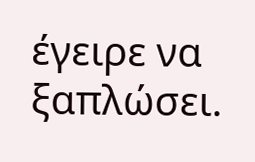έγειρε να ξαπλώσει.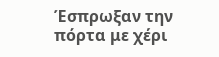Έσπρωξαν την πόρτα με χέρι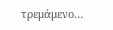τρεμάμενο…